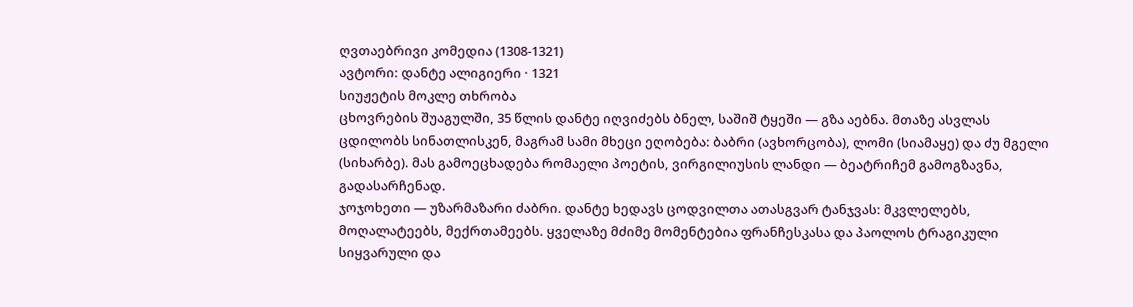ღვთაებრივი კომედია (1308-1321)
ავტორი: დანტე ალიგიერი · 1321
სიუჟეტის მოკლე თხრობა
ცხოვრების შუაგულში, 35 წლის დანტე იღვიძებს ბნელ, საშიშ ტყეში — გზა აებნა. მთაზე ასვლას ცდილობს სინათლისკენ, მაგრამ სამი მხეცი ეღობება: ბაბრი (ავხორცობა), ლომი (სიამაყე) და ძუ მგელი (სიხარბე). მას გამოეცხადება რომაელი პოეტის, ვირგილიუსის ლანდი — ბეატრიჩემ გამოგზავნა, გადასარჩენად.
ჯოჯოხეთი — უზარმაზარი ძაბრი. დანტე ხედავს ცოდვილთა ათასგვარ ტანჯვას: მკვლელებს, მოღალატეებს, მექრთამეებს. ყველაზე მძიმე მომენტებია ფრანჩესკასა და პაოლოს ტრაგიკული სიყვარული და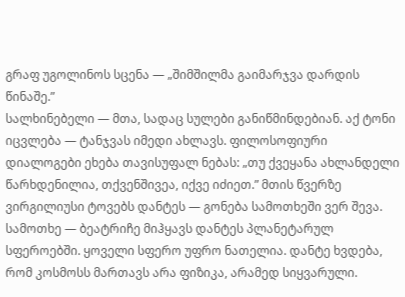გრაფ უგოლინოს სცენა — „შიმშილმა გაიმარჯვა დარდის წინაშე.”
სალხინებელი — მთა, სადაც სულები განიწმინდებიან. აქ ტონი იცვლება — ტანჯვას იმედი ახლავს. ფილოსოფიური დიალოგები ეხება თავისუფალ ნებას: „თუ ქვეყანა ახლანდელი წარხდენილია, თქვენშივეა, იქვე იძიეთ.” მთის წვერზე ვირგილიუსი ტოვებს დანტეს — გონება სამოთხეში ვერ შევა.
სამოთხე — ბეატრიჩე მიჰყავს დანტეს პლანეტარულ სფეროებში. ყოველი სფერო უფრო ნათელია. დანტე ხვდება, რომ კოსმოსს მართავს არა ფიზიკა, არამედ სიყვარული.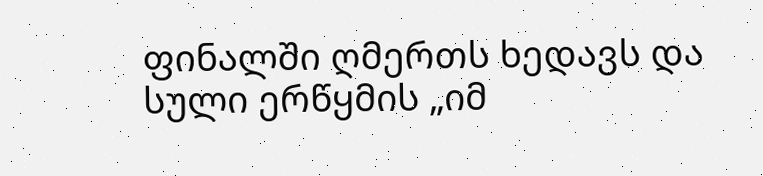ფინალში ღმერთს ხედავს და სული ერწყმის „იმ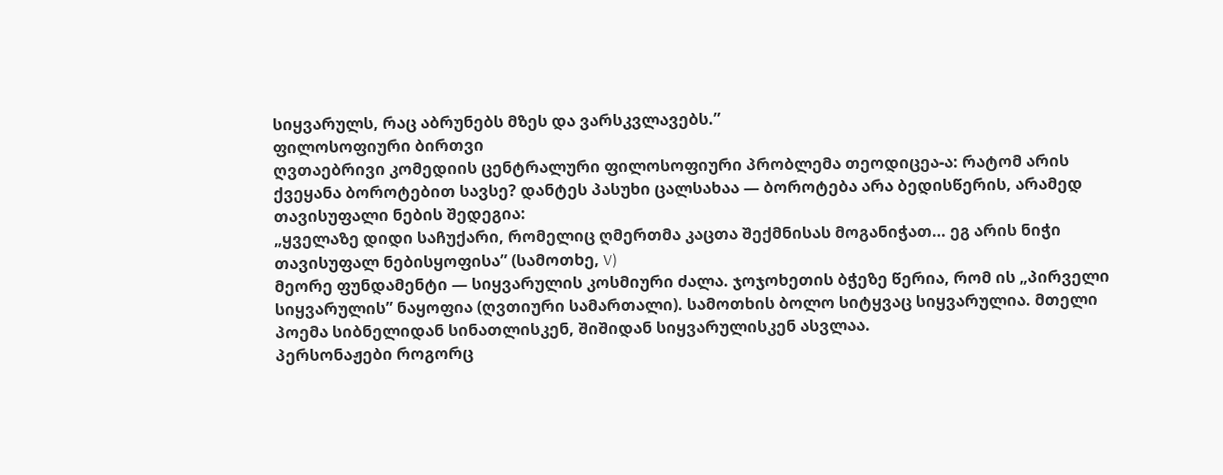სიყვარულს, რაც აბრუნებს მზეს და ვარსკვლავებს.”
ფილოსოფიური ბირთვი
ღვთაებრივი კომედიის ცენტრალური ფილოსოფიური პრობლემა თეოდიცეა-ა: რატომ არის ქვეყანა ბოროტებით სავსე? დანტეს პასუხი ცალსახაა — ბოროტება არა ბედისწერის, არამედ თავისუფალი ნების შედეგია:
„ყველაზე დიდი საჩუქარი, რომელიც ღმერთმა კაცთა შექმნისას მოგანიჭათ… ეგ არის ნიჭი თავისუფალ ნებისყოფისა” (სამოთხე, V)
მეორე ფუნდამენტი — სიყვარულის კოსმიური ძალა. ჯოჯოხეთის ბჭეზე წერია, რომ ის „პირველი სიყვარულის” ნაყოფია (ღვთიური სამართალი). სამოთხის ბოლო სიტყვაც სიყვარულია. მთელი პოემა სიბნელიდან სინათლისკენ, შიშიდან სიყვარულისკენ ასვლაა.
პერსონაჟები როგორც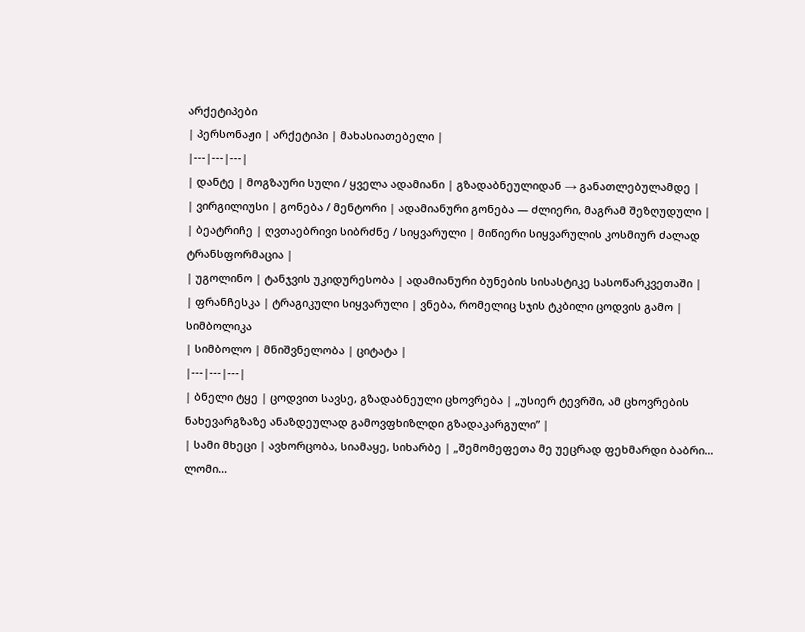არქეტიპები
| პერსონაჟი | არქეტიპი | მახასიათებელი |
|---|---|---|
| დანტე | მოგზაური სული / ყველა ადამიანი | გზადაბნეულიდან → განათლებულამდე |
| ვირგილიუსი | გონება / მენტორი | ადამიანური გონება — ძლიერი, მაგრამ შეზღუდული |
| ბეატრიჩე | ღვთაებრივი სიბრძნე / სიყვარული | მიწიერი სიყვარულის კოსმიურ ძალად ტრანსფორმაცია |
| უგოლინო | ტანჯვის უკიდურესობა | ადამიანური ბუნების სისასტიკე სასოწარკვეთაში |
| ფრანჩესკა | ტრაგიკული სიყვარული | ვნება, რომელიც სჯის ტკბილი ცოდვის გამო |
სიმბოლიკა
| სიმბოლო | მნიშვნელობა | ციტატა |
|---|---|---|
| ბნელი ტყე | ცოდვით სავსე, გზადაბნეული ცხოვრება | „უსიერ ტევრში, ამ ცხოვრების ნახევარგზაზე ანაზდეულად გამოვფხიზლდი გზადაკარგული” |
| სამი მხეცი | ავხორცობა, სიამაყე, სიხარბე | „შემომეფეთა მე უეცრად ფეხმარდი ბაბრი… ლომი…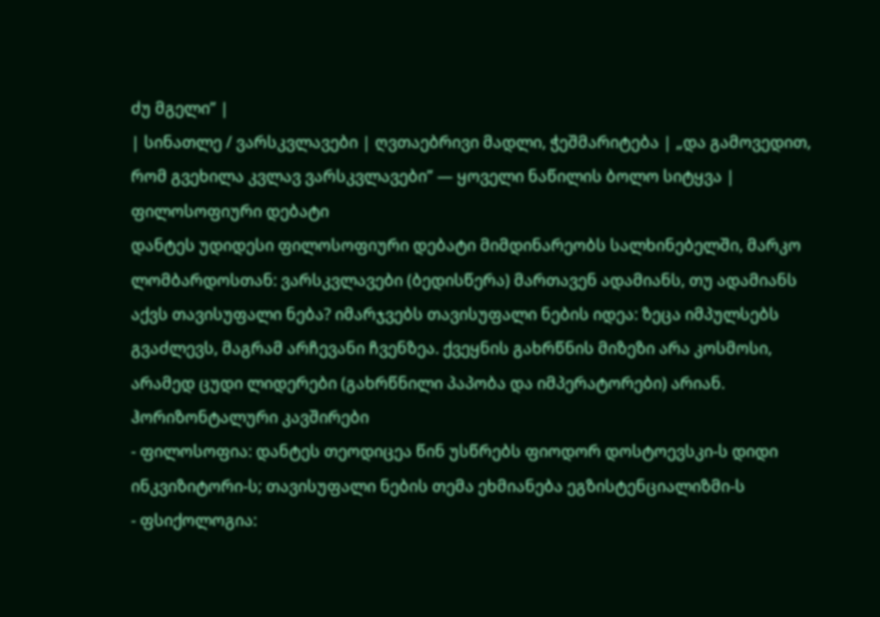ძუ მგელი” |
| სინათლე / ვარსკვლავები | ღვთაებრივი მადლი, ჭეშმარიტება | „და გამოვედით, რომ გვეხილა კვლავ ვარსკვლავები” — ყოველი ნაწილის ბოლო სიტყვა |
ფილოსოფიური დებატი
დანტეს უდიდესი ფილოსოფიური დებატი მიმდინარეობს სალხინებელში, მარკო ლომბარდოსთან: ვარსკვლავები (ბედისწერა) მართავენ ადამიანს, თუ ადამიანს აქვს თავისუფალი ნება? იმარჯვებს თავისუფალი ნების იდეა: ზეცა იმპულსებს გვაძლევს, მაგრამ არჩევანი ჩვენზეა. ქვეყნის გახრწნის მიზეზი არა კოსმოსი, არამედ ცუდი ლიდერები (გახრწნილი პაპობა და იმპერატორები) არიან.
ჰორიზონტალური კავშირები
- ფილოსოფია: დანტეს თეოდიცეა წინ უსწრებს ფიოდორ დოსტოევსკი-ს დიდი ინკვიზიტორი-ს; თავისუფალი ნების თემა ეხმიანება ეგზისტენციალიზმი-ს
- ფსიქოლოგია: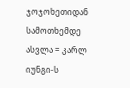ჯოჯოხეთიდან სამოთხემდე ასვლა = კარლ იუნგი-ს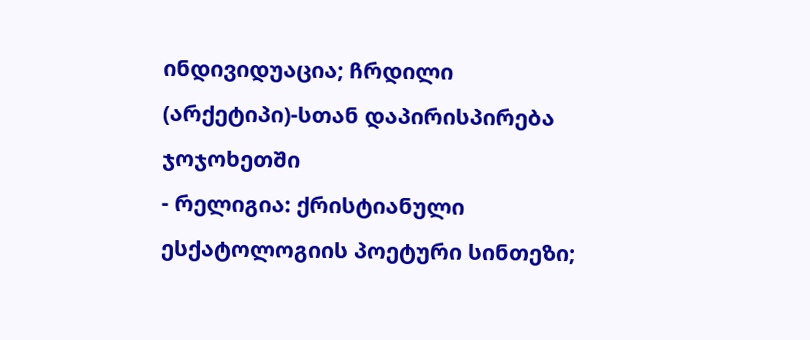ინდივიდუაცია; ჩრდილი (არქეტიპი)-სთან დაპირისპირება ჯოჯოხეთში
- რელიგია: ქრისტიანული ესქატოლოგიის პოეტური სინთეზი;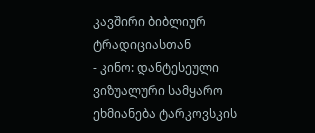კავშირი ბიბლიურ ტრადიციასთან
- კინო: დანტესეული ვიზუალური სამყარო ეხმიანება ტარკოვსკის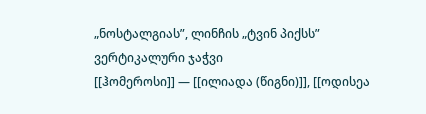„ნოსტალგიას”, ლინჩის „ტვინ პიქსს”
ვერტიკალური ჯაჭვი
[[ჰომეროსი]] — [[ილიადა (წიგნი)]], [[ოდისეა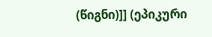(წიგნი)]] (ეპიკური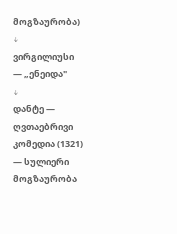მოგზაურობა)
↓
ვირგილიუსი — „ენეიდა"
↓
დანტე — ღვთაებრივი კომედია (1321) — სულიერი მოგზაურობა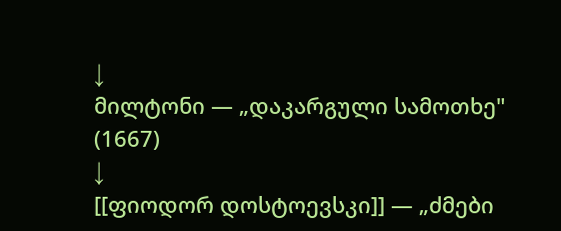↓
მილტონი — „დაკარგული სამოთხე" (1667)
↓
[[ფიოდორ დოსტოევსკი]] — „ძმები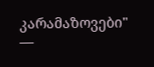კარამაზოვები" —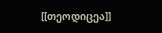[[თეოდიცეა]]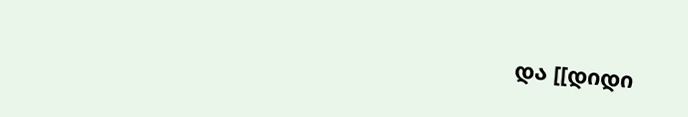და [[დიდი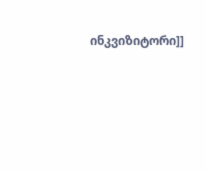ინკვიზიტორი]]